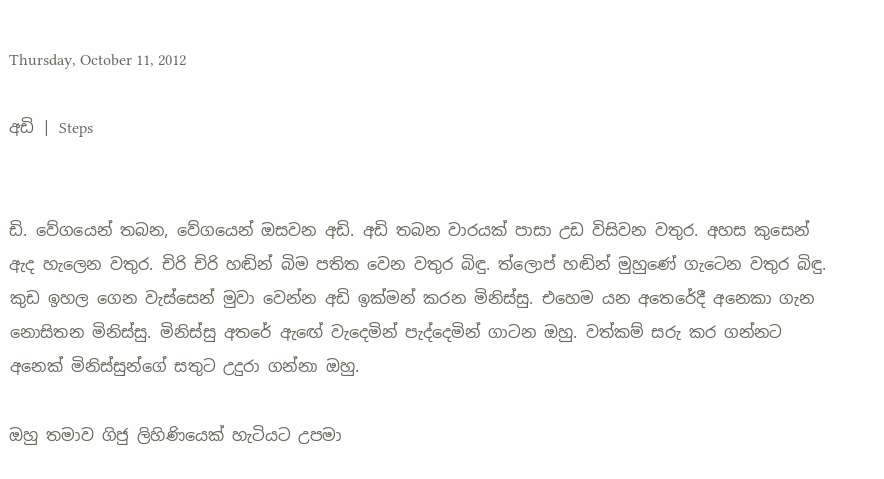Thursday, October 11, 2012

අඩි | Steps


ඩි. වේගයෙන් තබන, වේගයෙන් ඔසවන අඩි. අඩි තබන වාරයක් පාසා උඩ විසිවන වතුර. අහස කුසෙන් ඇද හැලෙන වතුර. චිරි චිරි හඬින් බිම පතිත වෙන වතුර බිඳු. ත්ලොප් හඬින් මුහුණේ ගැටෙන වතුර බිඳු. කුඩ ඉහල ගෙන වැස්සෙන් මුවා වෙන්න අඩි ඉක්මන් කරන මිනිස්සු. එහෙම යන අතෙරේදී අනෙකා ගැන නොසිතන මිනිස්සු. මිනිස්සු අතරේ ඇඟේ වැදෙමින් පැද්දෙමින් ගාටන ඔහු. වත්කම් සරු කර ගන්නට අනෙක් මිනිස්සුන්ගේ සතුට උදුරා ගන්නා ඔහු.

ඔහු තමාව ගිජු ලිහිණියෙක් හැටියට උපමා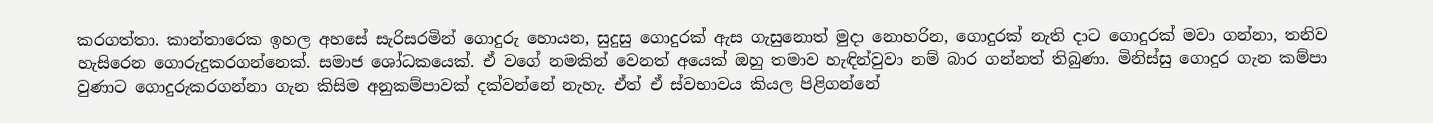කරගත්තා. කාන්තාරෙක ඉහල අහසේ සැරිසරමින් ගොදුරු හොයන, සුදුසු ගොදුරක් ඇස ගැසුනොත් මුදා නොහරින, ගොදුරක් නැති දාට ගොදුරක් මවා ගන්නා, තනිව හැසිරෙන ගොරුදුකරගන්නෙක්. සමාජ ශෝධකයෙක්. ඒ වගේ නමකින් වෙනත් අයෙක් ඔහු තමාව හැඳින්වුවා නම් බාර ගන්නත් තිබුණා. මිනිස්සු ගොදුර ගැන කම්පා වුණාට ගොදුරුකරගන්නා ගැන කිසිම අනුකම්පාවක් දක්වන්නේ නැහැ. ඒත් ඒ ස්වභාවය කියල පිළිගන්නේ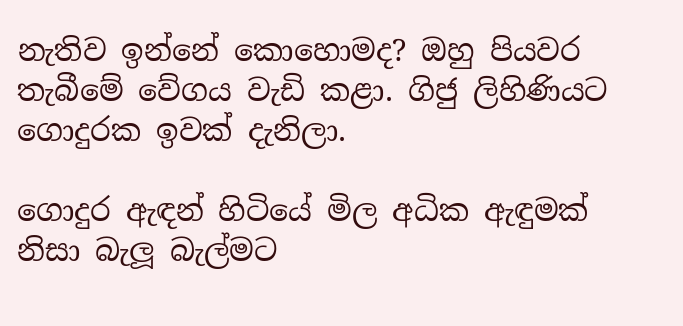නැතිව ඉන්නේ කොහොමද? ඔහු පියවර තැබීමේ වේගය වැඩි කළා. ගිජු ලිහිණියට ගොදුරක ඉවක් දැනිලා.

ගොදුර ඇඳන් හිටියේ මිල අධික ඇඳුමක් නිසා බැලූ බැල්මට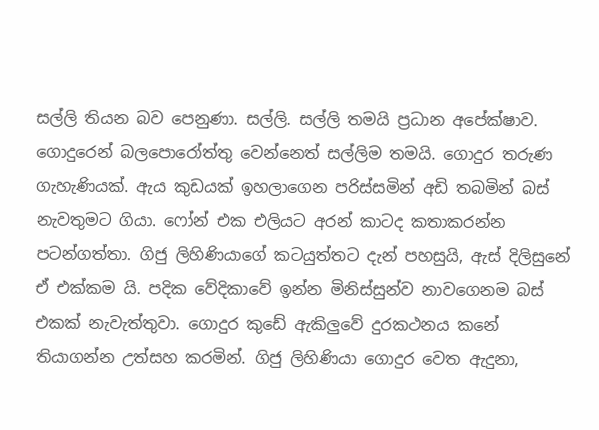සල්ලි තියන බව පෙනුණා. සල්ලි. සල්ලි තමයි ප්‍රධාන අපේක්ෂාව. ගොදුරෙන් බලපොරෝත්තු වෙන්නෙත් සල්ලිම තමයි. ගොදුර තරුණ ගැහැණියක්. ඇය කුඩයක් ඉහලාගෙන පරිස්සමින් අඩි තබමින් බස් නැවතුමට ගියා. ෆෝන් එක එලියට අරන් කාටද කතාකරන්න පටන්ගත්තා. ගිජු ලිහිණියාගේ කටයුත්තට දැන් පහසුයි, ඇස් දිලිසුනේ ඒ එක්කම යි. පදික වේදිකාවේ ඉන්න මිනිස්සුන්ව නාවගෙනම බස් එකක් නැවැත්තුවා. ගොදුර කුඩේ ඇකිලුවේ දුරකථනය කනේ තියාගන්න උත්සහ කරමින්. ගිජු ලිහිණියා ගොදුර වෙත ඇදුනා,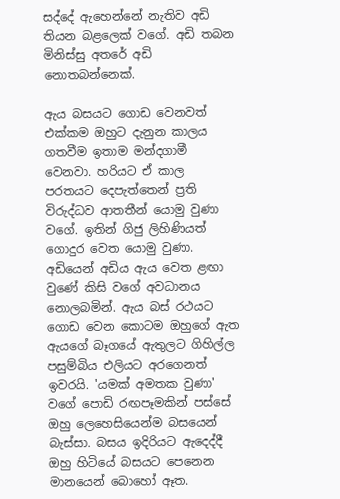සද්දේ ඇහෙන්නේ නැතිව අඩි තියන බළලෙක් වගේ. අඩි තබන මිනිස්සු අතරේ අඩි නොතබන්නෙක්.

ඇය බසයට ගොඩ වෙනවත් එක්කම ඔහුට දැනුන කාලය ගතවීම ඉතාම මන්දගාමී වෙනවා. හරියට ඒ කාල පරතයට දෙපැත්තෙන් ප්‍රති විරුද්ධව ආතතීන් යොමු වුණා වගේ. ඉතින් ගිජු ලිහිණියත් ගොදුර වෙත යොමු වුණා. අඩියෙන් අඩිය ඇය වෙත ළඟා වුණේ කිසි වගේ අවධානය නොලබමින්. ඇය බස් රථයට ගොඩ වෙන කොටම ඔහුගේ ඇත ඇයගේ බෑගයේ ඇතුලට ගිහිල්ල පසුම්බිය එලියට අරගෙනත් ඉවරයි. 'යමක් අමතක වුණා' වගේ පොඩි රඟපෑමකින් පස්සේ ඔහු ලෙහෙසියෙන්ම බසයෙන් බැස්සා. බසය ඉදිරියට ඇදෙද්දී ඔහු හිටියේ බසයට පෙනෙන මානයෙන් බොහෝ ඈත.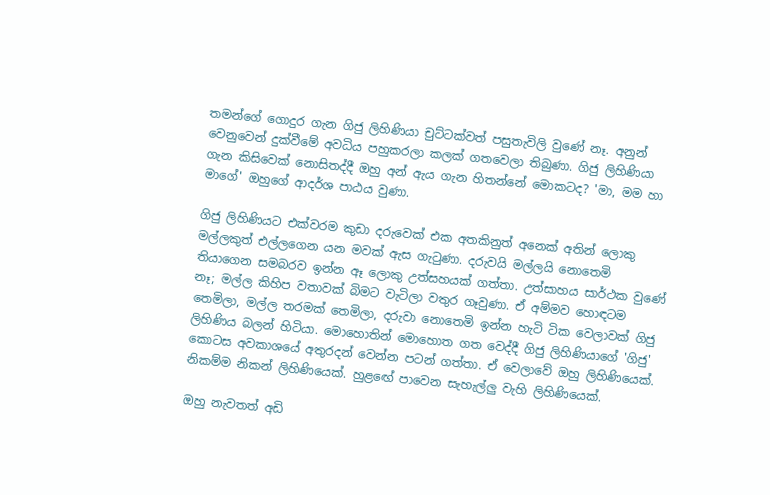තමන්ගේ ගොදුර ගැන ගිජු ලිහිණියා චුට්ටක්වත් පසුතැවිලි වුණේ නෑ. අනුන් වෙනුවෙන් දුක්වීමේ අවධිය පහුකරලා කලක් ගතවෙලා තිබුණා. ගිජු ලිහිණියා ගැන කිසිවෙක් නොසිතද්දී ඔහු අන් ඇය ගැන හිතන්නේ මොකටද? 'මා, මම හා මාගේ' ඔහුගේ ආදර්ශ පාඨය වුණා.

ගිජු ලිහිණියට එක්වරම කුඩා දරුවෙක් එක අතකිනුත් අනෙක් අතින් ලොකු මල්ලකුත් එල්ලගෙන යන මවක් ඇස ගැටුණා. දරුවයි මල්ලයි නොතෙමි තියාගෙන සමබරව ඉන්න ඈ ලොකු උත්සහයක් ගත්තා. උත්සාහය සාර්ථක වුණේ නෑ; මල්ල කිහිප වතාවක් බිමට වැටිලා වතුර ගෑවුණා. ඒ අම්මව හොඳටම තෙමිලා, මල්ල තරමක් තෙමිලා, දරුවා නොතෙමි ඉන්න හැටි ටික වෙලාවක් ගිජු ලිහිණිය බලන් හිටියා. මොහොතින් මොහොත ගත වෙද්දී ගිජු ලිහිණියාගේ 'ගිජු' කොටස අවකාශයේ අතුරදන් වෙන්න පටන් ගත්තා. ඒ වෙලාවේ ඔහු ලිහිණියෙක්. නිකම්ම නිකන් ලිහිණියෙක්. හුළඟේ පාවෙන සැහැල්ලු වැහි ලිහිණියෙක්.

ඔහු නැවතත් අඩි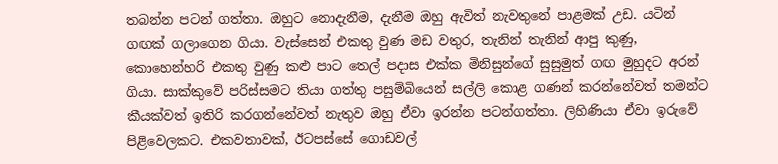තබන්න පටන් ගත්තා. ඔහුට නොදැනීම, දැනීම ඔහු ඇවිත් නැවතුනේ පාළමක් උඩ. යටින් ගඟක් ගලාගෙන ගියා. වැස්සෙන් එකතු වුණ මඩ වතුර, තැනින් තැනින් ආපු කුණු, කොහෙන්හරි එකතු වුණු කළු පාට තෙල් පදාස එක්ක මිනිසුන්ගේ සුසුමුත් ගඟ මුහුදට අරන් ගියා. සාක්කුවේ පරිස්සමට තියා ගත්තු පසුම්බියෙන් සල්ලි කොළ ගණන් කරන්නේවත් තමන්ට කීයක්වත් ඉතිරි කරගන්නේවත් නැතුව ඔහු ඒවා ඉරන්න පටන්ගත්තා. ලිහිණියා ඒවා ඉරුවේ පිළිවෙලකට. එකවතාවක්, ඊටපස්සේ ගොඩවල්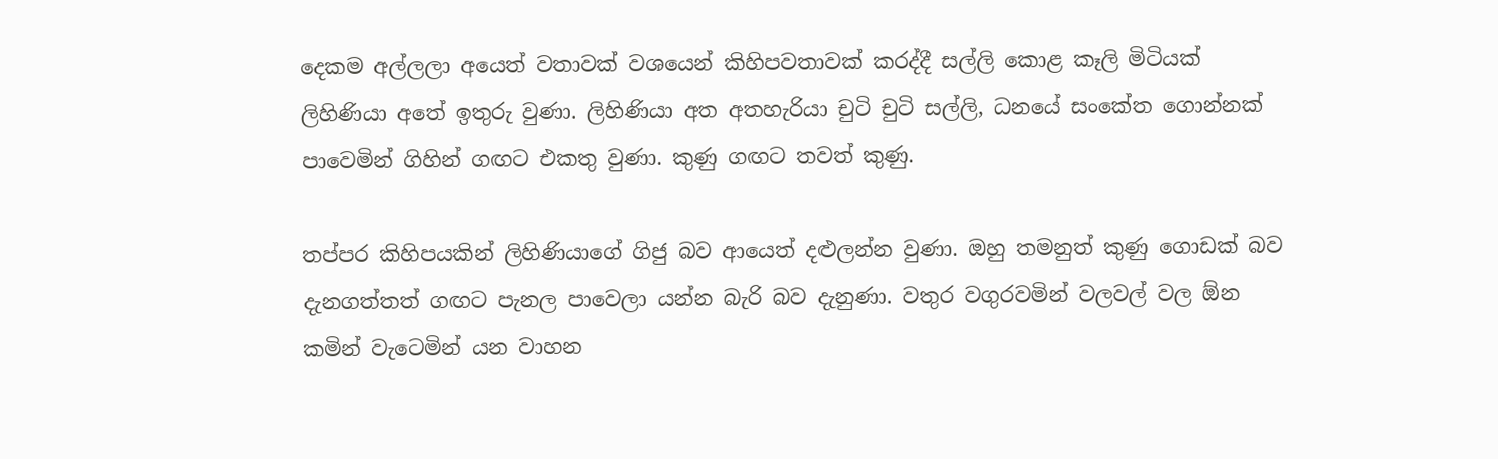දෙකම අල්ලලා අයෙත් වතාවක් වශයෙන් කිහිපවතාවක් කරද්දී සල්ලි කොළ කෑලි මිටියක් ලිහිණියා අතේ ඉතුරු වුණා. ලිහිණියා අත අතහැරියා චුටි චුටි සල්ලි, ධනයේ සංකේත ගොන්නක් පාවෙමින් ගිහින් ගඟට එකතු වුණා. කුණු ගඟට තවත් කුණු.

තප්පර කිහිපයකින් ලිහිණියාගේ ගිජු බව ආයෙත් දළුලන්න වුණා. ඔහු තමනුත් කුණු ගොඩක් බව දැනගත්තත් ගඟට පැනල පාවෙලා යන්න බැරි බව දැනුණා. වතුර වගුරවමින් වලවල් වල ඕන කමින් වැටෙමින් යන වාහන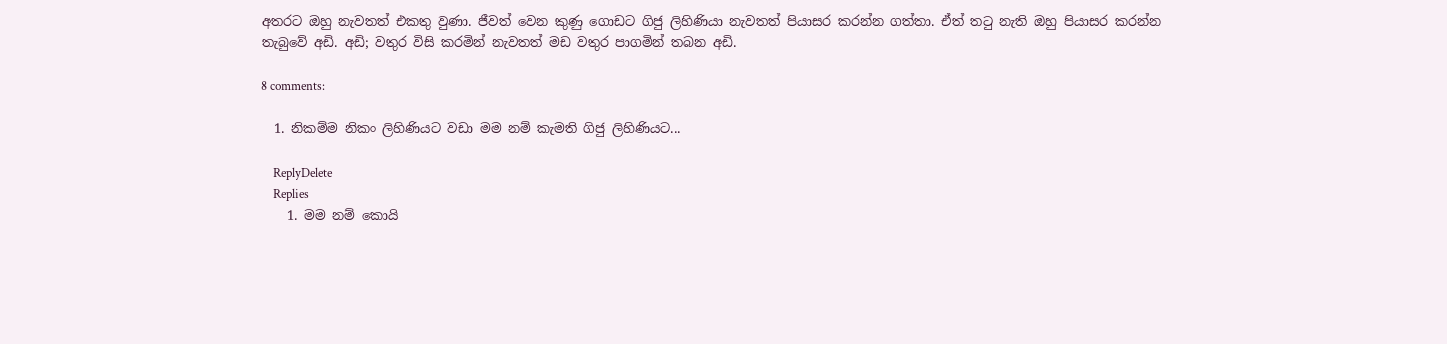අතරට ඔහු නැවතත් එකතු වුණා. ජීවත් වෙන කුණු ගොඩට ගිජු ලිහිණියා නැවතත් පියාසර කරන්න ගත්තා. ඒත් තටු නැති ඔහු පියාසර කරන්න තැබුවේ අඩි. අඩි; වතුර විසි කරමින් නැවතත් මඩ වතුර පාගමින් තබන අඩි.

8 comments:

  1. නිකම්ම නිකං ලිහිණියට වඩා මම නම් කැමති ගිජු ලිහිණියට...

    ReplyDelete
    Replies
    1. මම නම් කොයි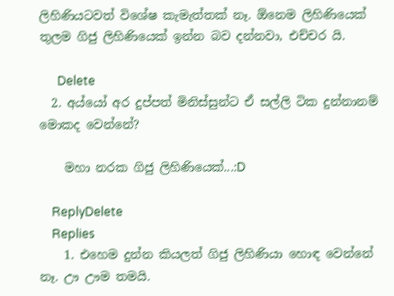ලිහිණියටවත් විශේෂ කැමැත්තක් නෑ. ඕනෙම ලිහිණියෙක් තුලම ගිජු ලිහිණියෙක් ඉන්න බව දන්නවා, එච්චර යි.

      Delete
  2. අය්යෝ අර දුප්පත් මිනිස්සුන්ට ඒ සල්ලි ටික දුන්නානම් මොකද වෙන්නේ?

    මහා නරක ගිජු ලිහිණියෙක්...:D

    ReplyDelete
    Replies
    1. එහෙම දුන්න කියලත් ගිජු ලිහිණියා හොඳ වෙන්නේ නෑ. ඌ ඌම තමයි.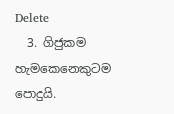Delete
  3. ගිජුකම හැමකෙනෙකුටම පොදුයි.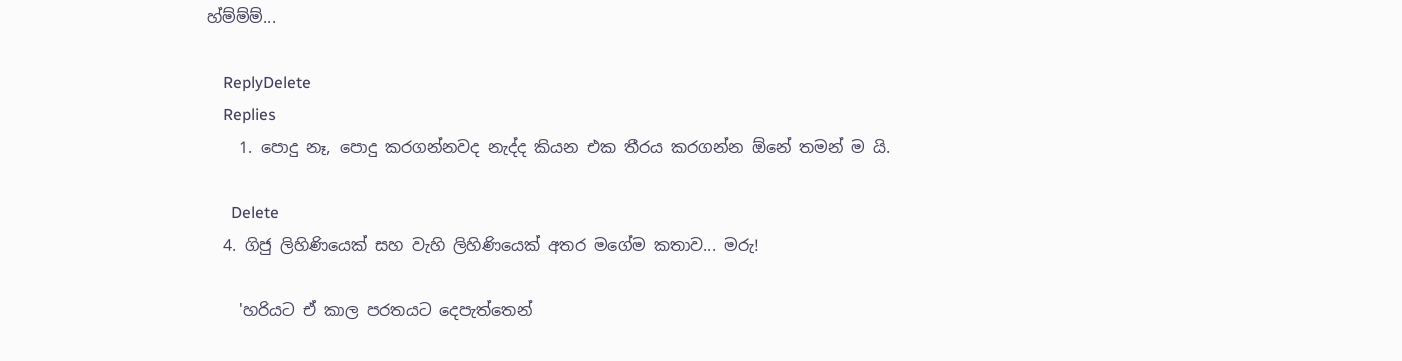හ්ම්ම්ම්...

    ReplyDelete
    Replies
    1. පොදු නෑ, පොදු කරගන්නවද නැද්ද කියන එක තීරය කරගන්න ඕනේ තමන් ම යි.

      Delete
  4. ගිජු ලිහිණියෙක් සහ වැහි ලිහිණියෙක් අතර මගේම කතාව... මරු!

    'හරියට ඒ කාල පරතයට දෙපැත්තෙන්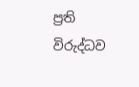ප්‍රති විරුද්ධව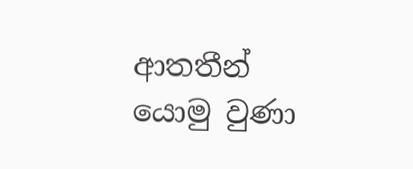ආතතීන් යොමු වුණා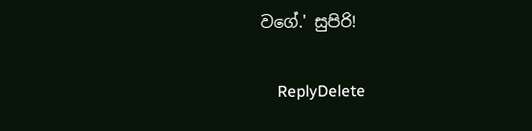වගේ.' සුපිරි!

    ReplyDelete